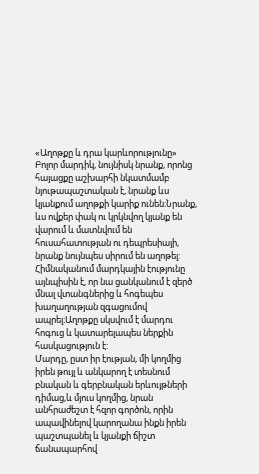«Աղոթքը և դրա կարևորությունը»
Բոլոր մարդիկ, նույնիսկ նրանք, որոնց հայացքը աշխարհի նկատմամբ նյութապաշտական է, նրանք ևս կյանքում աղոթքի կարիք ունեն։Նրանք, ևս ովքեր փակ ու կրկնվող կյանք են վարում և մատնվում են հուսահատության ու դեպրեսիայի, նրանք նույնպես սիրում են աղոթել: Հիմնականում մարդկային էությունը այնպիսին է, որ նա ցանկանում է զերծ մնալ վտանգներից և հոգեպես խաղաղության զգացումով ապրել։Աղոթքը սկսվում է մարդու հոգուց և կատարելապես ներքին հասկացություն է:
Մարդը, ըստ իր էության, մի կողմից իրեն թույլ և անկարող է տեսնում բնական և գերբնական երևույթների դիմաց,և մյուս կողմից, նրան անհրաժեշտ է հզոր գործոն, որին ապավինելով կարողանա ինքն իրեն պաշտպանել և կյանքի ճիշտ ճանապարհով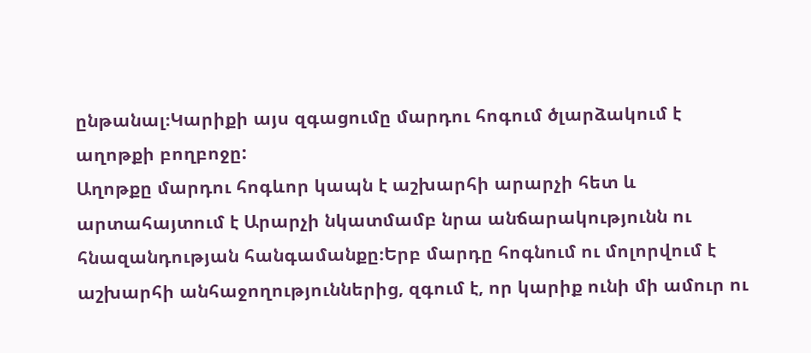ընթանալ։Կարիքի այս զգացումը մարդու հոգում ծլարձակում է աղոթքի բողբոջը:
Աղոթքը մարդու հոգևոր կապն է աշխարհի արարչի հետ և արտահայտում է Արարչի նկատմամբ նրա անճարակությունն ու հնազանդության հանգամանքը։Երբ մարդը հոգնում ու մոլորվում է աշխարհի անհաջողություններից, զգում է, որ կարիք ունի մի ամուր ու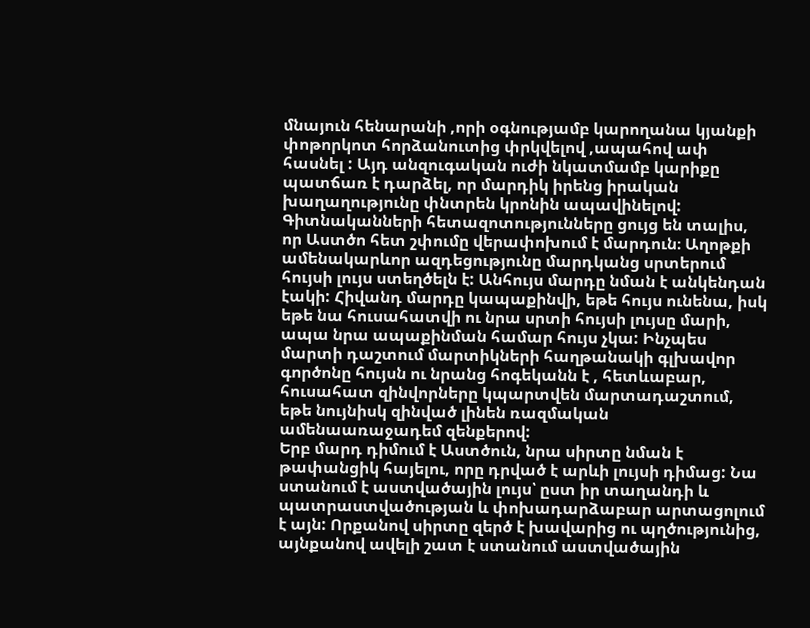մնայուն հենարանի ,որի օգնությամբ կարողանա կյանքի փոթորկոտ հորձանուտից փրկվելով ,ապահով ափ հասնել : Այդ անզուգական ուժի նկատմամբ կարիքը պատճառ է դարձել, որ մարդիկ իրենց իրական խաղաղությունը փնտրեն կրոնին ապավինելով: Գիտնականների հետազոտությունները ցույց են տալիս, որ Աստծո հետ շփումը վերափոխում է մարդուն։ Աղոթքի ամենակարևոր ազդեցությունը մարդկանց սրտերում հույսի լույս ստեղծելն է: Անհույս մարդը նման է անկենդան էակի: Հիվանդ մարդը կապաքինվի, եթե հույս ունենա, իսկ եթե նա հուսահատվի ու նրա սրտի հույսի լույսը մարի, ապա նրա ապաքինման համար հույս չկա: Ինչպես մարտի դաշտում մարտիկների հաղթանակի գլխավոր գործոնը հույսն ու նրանց հոգեկանն է , հետևաբար, հուսահատ զինվորները կպարտվեն մարտադաշտում, եթե նույնիսկ զինված լինեն ռազմական ամենաառաջադեմ զենքերով:
Երբ մարդ դիմում է Աստծուն, նրա սիրտը նման է թափանցիկ հայելու, որը դրված է արևի լույսի դիմաց: Նա ստանում է աստվածային լույս՝ ըստ իր տաղանդի և պատրաստվածության և փոխադարձաբար արտացոլում է այն: Որքանով սիրտը զերծ է խավարից ու պղծությունից, այնքանով ավելի շատ է ստանում աստվածային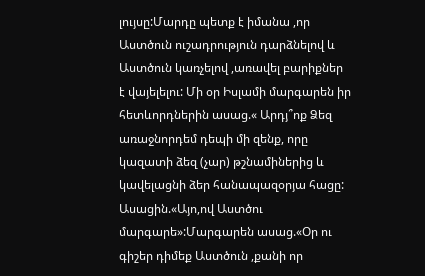լույսը:Մարդը պետք է իմանա ,որ Աստծուն ուշադրություն դարձնելով և Աստծուն կառչելով ,առավել բարիքներ է վայելելու: Մի օր Իսլամի մարգարեն իր հետևորդներին ասաց.« Արդյ՞ոք Ձեզ առաջնորդեմ դեպի մի զենք, որը կազատի ձեզ (չար) թշնամիներից և կավելացնի ձեր հանապազօրյա հացը: Ասացին.«Այո,ով Աստծու մարգարե»:Մարգարեն ասաց.«Օր ու գիշեր դիմեք Աստծուն ,քանի որ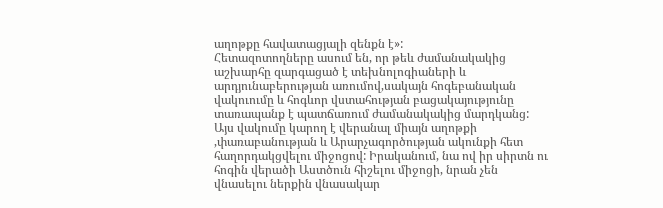աղոթքը հավատացյալի զենքն է»:
Հետազոտողները ասում են, որ թեև ժամանակակից աշխարհը զարգացած է տեխնոլոգիաների և արդյունաբերության առումով,սակայն հոգեբանական վակուումը և հոգևոր վստահության բացակայությունը տառապանք է պատճառում ժամանակակից մարդկանց: Այս վակումը կարող է վերանալ միայն աղոթքի ,փառաբանության և Արարչագործության ակունքի հետ հաղորդակցվելու միջոցով: Իրականում, նա ով իր սիրտն ու հոգին վերածի Աստծուն հիշելու միջոցի, նրան չեն վնասելու ներքին վնասակար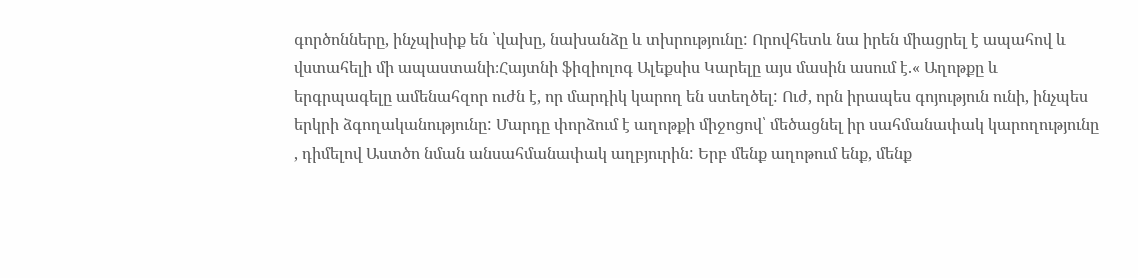գործոնները, ինչպիսիք են ՝վախը, նախանձը և տխրությունը: Որովհետև նա իրեն միացրել է ապահով և վստահելի մի ապաստանի։Հայտնի ֆիզիոլոգ Ալեքսիս Կարելը այս մասին ասում է.« Աղոթքը և երգրպագելը ամենահզոր ուժն է, որ մարդիկ կարող են ստեղծել: Ուժ, որն իրապես գոյություն ունի, ինչպես երկրի ձգողականությունը: Մարդը փորձում է աղոթքի միջոցով՝ մեծացնել իր սահմանափակ կարողությունը , դիմելով Աստծո նման անսահմանափակ աղբյուրին: Երբ մենք աղոթում ենք, մենք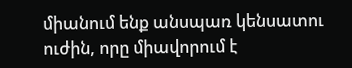միանում ենք անսպառ կենսատու ուժին, որը միավորում է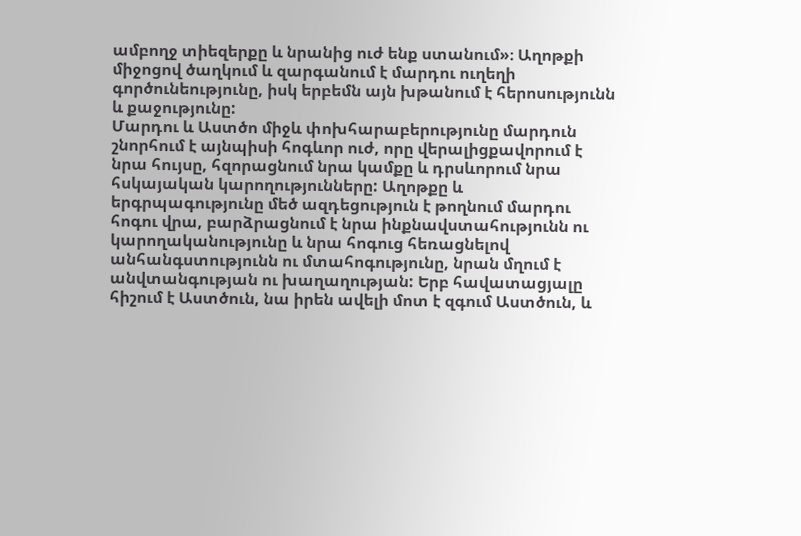ամբողջ տիեզերքը և նրանից ուժ ենք ստանում»։ Աղոթքի միջոցով ծաղկում և զարգանում է մարդու ուղեղի գործունեությունը, իսկ երբեմն այն խթանում է հերոսությունն և քաջությունը:
Մարդու և Աստծո միջև փոխհարաբերությունը մարդուն շնորհում է այնպիսի հոգևոր ուժ, որը վերալիցքավորում է նրա հույսը, հզորացնում նրա կամքը և դրսևորում նրա հսկայական կարողությունները: Աղոթքը և երգրպագությունը մեծ ազդեցություն է թողնում մարդու հոգու վրա, բարձրացնում է նրա ինքնավստահությունն ու կարողականությունը և նրա հոգուց հեռացնելով անհանգստությունն ու մտահոգությունը, նրան մղում է անվտանգության ու խաղաղության: Երբ հավատացյալը հիշում է Աստծուն, նա իրեն ավելի մոտ է զգում Աստծուն, և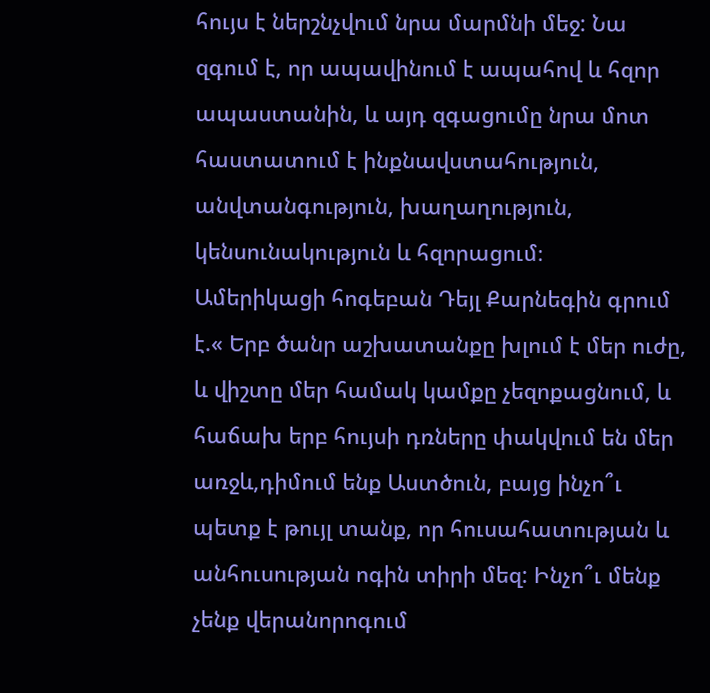հույս է ներշնչվում նրա մարմնի մեջ: Նա զգում է, որ ապավինում է ապահով և հզոր ապաստանին, և այդ զգացումը նրա մոտ հաստատում է ինքնավստահություն, անվտանգություն, խաղաղություն, կենսունակություն և հզորացում։
Ամերիկացի հոգեբան Դեյլ Քարնեգին գրում է.« Երբ ծանր աշխատանքը խլում է մեր ուժը, և վիշտը մեր համակ կամքը չեզոքացնում, և հաճախ երբ հույսի դռները փակվում են մեր առջև,դիմում ենք Աստծուն, բայց ինչո՞ւ պետք է թույլ տանք, որ հուսահատության և անհուսության ոգին տիրի մեզ: Ինչո՞ւ մենք չենք վերանորոգում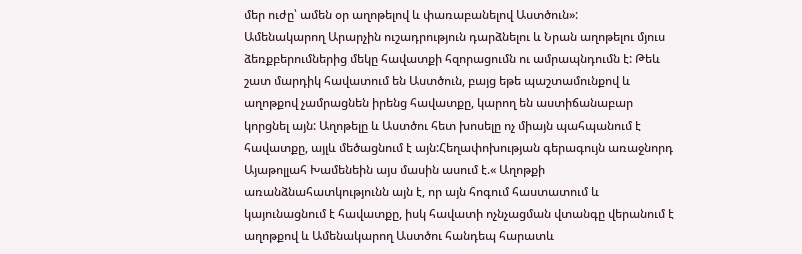մեր ուժը՝ ամեն օր աղոթելով և փառաբանելով Աստծուն»:
Ամենակարող Արարչին ուշադրություն դարձնելու և Նրան աղոթելու մյուս ձեռքբերումներից մեկը հավատքի հզորացումն ու ամրապնդումն է: Թեև շատ մարդիկ հավատում են Աստծուն, բայց եթե պաշտամունքով և աղոթքով չամրացնեն իրենց հավատքը, կարող են աստիճանաբար կորցնել այն: Աղոթելը և Աստծու հետ խոսելը ոչ միայն պահպանում է հավատքը, այլև մեծացնում է այն:Հեղափոխության գերագույն առաջնորդ Այաթոլլահ Խամենեին այս մասին ասում է.« Աղոթքի առանձնահատկությունն այն է, որ այն հոգում հաստատում և կայունացնում է հավատքը, իսկ հավատի ոչնչացման վտանգը վերանում է աղոթքով և Ամենակարող Աստծու հանդեպ հարատև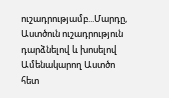ուշադրությամբ...Մարդը, Աստծուն ուշադրություն դարձնելով և խոսելով Ամենակարող Աստծո հետ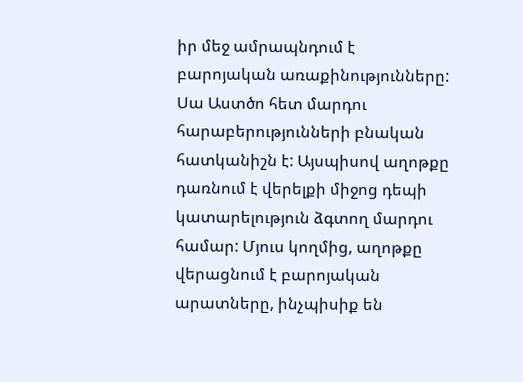իր մեջ ամրապնդում է բարոյական առաքինությունները: Սա Աստծո հետ մարդու հարաբերությունների բնական հատկանիշն է: Այսպիսով աղոթքը դառնում է վերելքի միջոց դեպի կատարելություն ձգտող մարդու համար: Մյուս կողմից, աղոթքը վերացնում է բարոյական արատները, ինչպիսիք են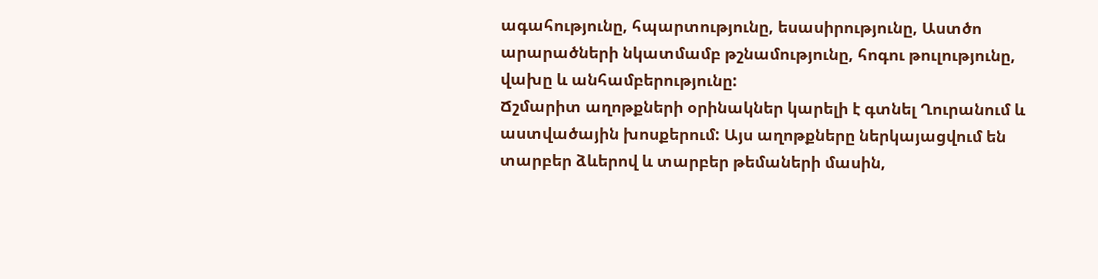ագահությունը, հպարտությունը, եսասիրությունը, Աստծո արարածների նկատմամբ թշնամությունը, հոգու թուլությունը, վախը և անհամբերությունը:
Ճշմարիտ աղոթքների օրինակներ կարելի է գտնել Ղուրանում և աստվածային խոսքերում: Այս աղոթքները ներկայացվում են տարբեր ձևերով և տարբեր թեմաների մասին,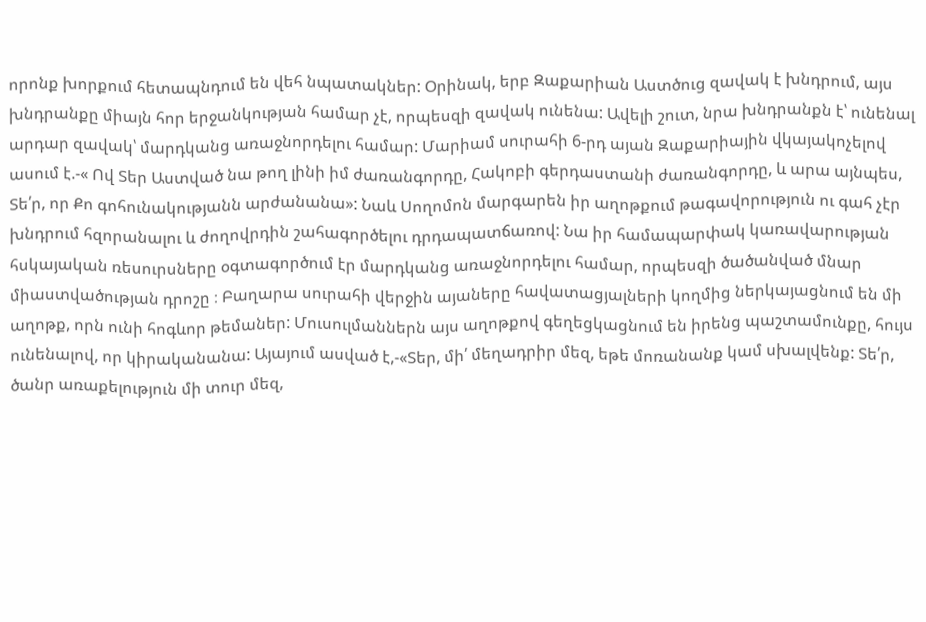որոնք խորքում հետապնդում են վեհ նպատակներ: Օրինակ, երբ Զաքարիան Աստծուց զավակ է խնդրում, այս խնդրանքը միայն հոր երջանկության համար չէ, որպեսզի զավակ ունենա: Ավելի շուտ, նրա խնդրանքն է՝ ունենալ արդար զավակ՝ մարդկանց առաջնորդելու համար: Մարիամ սուրահի 6-րդ այան Զաքարիային վկայակոչելով ասում է.-« Ով Տեր Աստված նա թող լինի իմ ժառանգորդը, Հակոբի գերդաստանի ժառանգորդը, և արա այնպես, Տե՛ր, որ Քո գոհունակությանն արժանանա»: Նաև Սողոմոն մարգարեն իր աղոթքում թագավորություն ու գահ չէր խնդրում հզորանալու և ժողովրդին շահագործելու դրդապատճառով: Նա իր համապարփակ կառավարության հսկայական ռեսուրսները օգտագործում էր մարդկանց առաջնորդելու համար, որպեսզի ծածանված մնար միաստվածության դրոշը ։ Բաղարա սուրահի վերջին այաները հավատացյալների կողմից ներկայացնում են մի աղոթք, որն ունի հոգևոր թեմաներ: Մուսուլմաններն այս աղոթքով գեղեցկացնում են իրենց պաշտամունքը, հույս ունենալով, որ կիրականանա: Այայում ասված է,-«Տեր, մի՛ մեղադրիր մեզ, եթե մոռանանք կամ սխալվենք: Տե՛ր, ծանր առաքելություն մի տուր մեզ,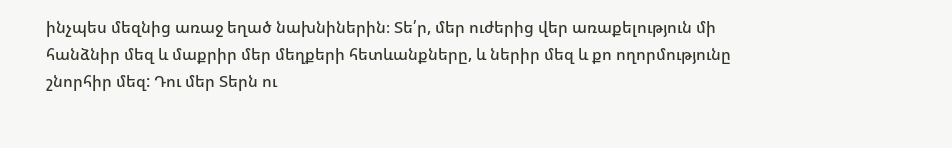ինչպես մեզնից առաջ եղած նախնիներին։ Տե՛ր, մեր ուժերից վեր առաքելություն մի հանձնիր մեզ և մաքրիր մեր մեղքերի հետևանքները, և ներիր մեզ և քո ողորմությունը շնորհիր մեզ: Դու մեր Տերն ու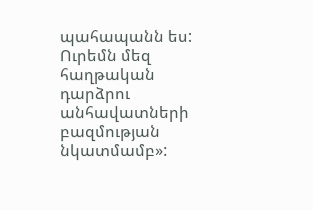պահապանն ես: Ուրեմն մեզ հաղթական դարձրու անհավատների բազմության նկատմամբ»: